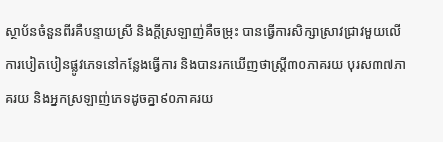ស្ថាប័នចំនួនពីរគឺបន្ទាយស្រី និងក្ដីស្រឡាញ់គឺចម្រុះ បានធ្វើការសិក្សាស្រាវជ្រាវមួយលើការបៀតបៀនផ្លូវភេទនៅកន្លែងធ្វើការ និងបានរកឃើញថាស្រ្តី៣០ភាគរយ បុរស៣៧ភាគរយ និងអ្នកស្រឡាញ់ភេទដូចគ្នា៩០ភាគរយ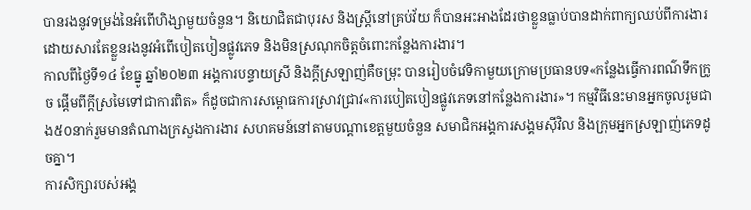បានរងនូវទម្រង់នៃអំពើហិង្សាមួយចំនួន។ និយោជិតជាបុរស និងស្រ្តីនៅគ្រប់វ័យ ក៏បានអះអាងដែរថាខ្លួនធ្លាប់បានដាក់ពាក្យឈប់ពីការងារដោយសារតែខ្លួនរងនូវអំពើបៀតបៀនផ្លូវភេទ និងមិនស្រណុកចិត្តចំពោះកន្លែងការងារ។
កាលពីថ្ងៃទី១៤ ខែធ្នូ ឆ្នាំ២០២៣ អង្គការបន្ទាយស្រី និងក្ដីស្រឡាញ់គឺចម្រុះ បានរៀបចំវេទិកាមួយក្រោមប្រធានបទ«កន្លែងធ្វើការពណ៌ទឹកក្រូច ផ្ដើមពីក្ដីស្រមៃទៅជាការពិត» ក៏ដូចជាការសម្ពោធការស្រាវជ្រាវ«ការបៀតបៀនផ្លូវភេទនៅកន្លែងការងារ»។ កម្មវិធីនេះមានអ្នកចូលរូមជាង៥០នាក់រួមមានតំណាងក្រសួងការងារ សហគមន៍នៅតាមបណ្ដាខេត្តមួយចំនួន សមាជិកអង្គការសង្គមស៊ីវិល និងក្រុមអ្នកស្រឡាញ់ភេទដូចគ្នា។
ការសិក្សារបស់អង្គ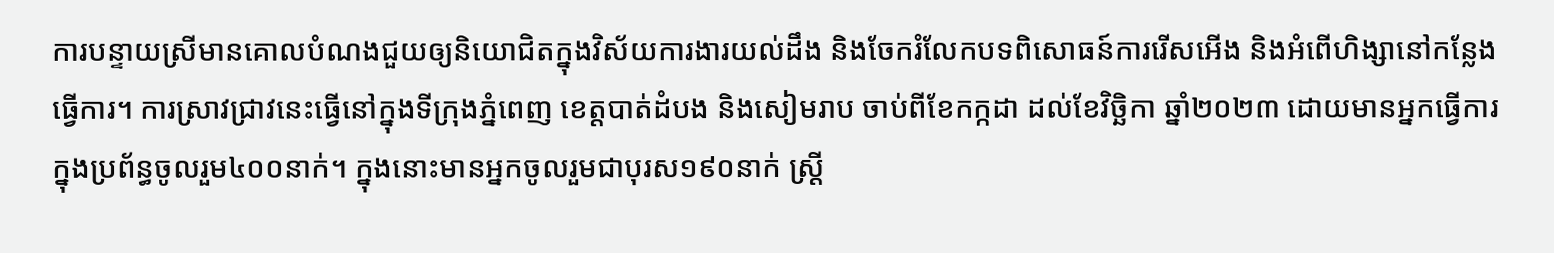ការបន្ទាយស្រីមានគោលបំណងជួយឲ្យនិយោជិតក្នុងវិស័យការងារយល់ដឹង និងចែករំលែកបទពិសោធន៍ការរើសអើង និងអំពើហិង្សានៅកន្លែងធ្វើការ។ ការស្រាវជ្រាវនេះធ្វើនៅក្នុងទីក្រុងភ្នំពេញ ខេត្តបាត់ដំបង និងសៀមរាប ចាប់ពីខែកក្កដា ដល់ខែវិច្ឆិកា ឆ្នាំ២០២៣ ដោយមានអ្នកធ្វើការក្នុងប្រព័ន្ធចូលរួម៤០០នាក់។ ក្នុងនោះមានអ្នកចូលរួមជាបុរស១៩០នាក់ ស្រ្តី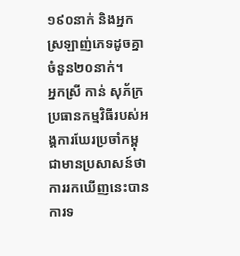១៩០នាក់ និងអ្នកស្រឡាញ់ភេទដូចគ្នាចំនួន២០នាក់។
អ្នកស្រី កាន់ សុភ័ក្រ ប្រធានកម្មវិធីរបស់អង្គការឃែរប្រចាំកម្ពុជាមានប្រសាសន៍ថា ការរកឃើញនេះបានការទ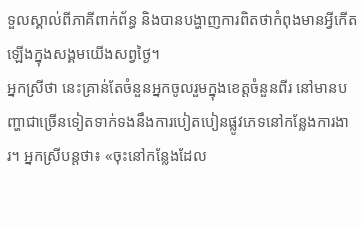ទួលស្គាល់ពីភាគីពាក់ព័ន្ធ និងបានបង្ហាញការពិតថាកំពុងមានអ្វីកើតឡើងក្នុងសង្គមយើងសព្វថ្ងៃ។
អ្នកស្រីថា នេះគ្រាន់តែចំនួនអ្នកចូលរួមក្នុងខេត្តចំនួនពីរ នៅមានបញ្ហាជាច្រើនទៀតទាក់ទងនឹងការបៀតបៀនផ្លូវភេទនៅកន្លែងការងារ។ អ្នកស្រីបន្តថា៖ «ចុះនៅកន្លែងដែល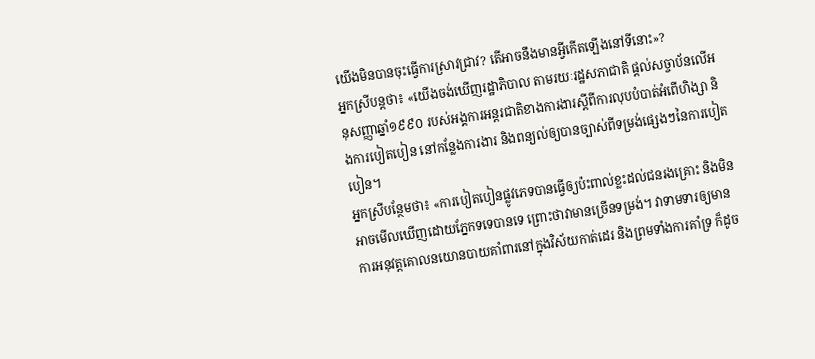យើងមិនបានចុះធ្វើការស្រាវជ្រាវ? តើអាចនឹងមានអ្វីកើតឡើងនៅទីនោះ»?
អ្នកស្រីបន្តថា៖ «យើងចង់ឃើញរដ្ឋាភិបាល តាមរយៈរដ្ឋសភាជាតិ ផ្ដល់សច្ចាប័នលើអនុសញ្ញាឆ្នាំ១៩៩០ របស់អង្គការអន្តរជាតិខាងការងារស្ដីពីការលុបបំបាត់អំពើហិង្សា និងការបៀតបៀន នៅកន្លែងការងារ និងពន្យល់ឲ្យបានច្បាស់ពីទម្រង់ផ្សេងៗនៃការបៀតបៀន។
អ្នកស្រីបន្ថែមថា៖ «ការបៀតបៀនផ្លូវភេទបានធ្វើឲ្យប៉ះពាល់ខ្លះដល់ជនរងគ្រោះ និងមិនអាចមើលឃើញដោយភ្នែកទទេបានទេ ព្រោះថាវាមានច្រើនទម្រង់។ វាទាមទារឲ្យមានការអនុវត្តគោលនយោនបាយគាំពារនៅក្នុងវិស័យកាត់ដេរ និងព្រមទាំងការគាំទ្រ ក៏ដូច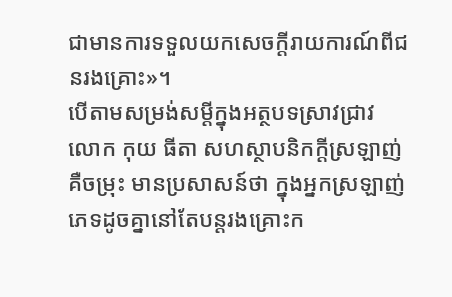ជាមានការទទួលយកសេចក្ដីរាយការណ៍ពីជនរងគ្រោះ»។
បើតាមសម្រង់សម្ដីក្នុងអត្ថបទស្រាវជ្រាវ លោក កុយ ធីតា សហស្ថាបនិកក្ដីស្រឡាញ់គឺចម្រុះ មានប្រសាសន៍ថា ក្នុងអ្នកស្រឡាញ់ភេទដូចគ្នានៅតែបន្តរងគ្រោះក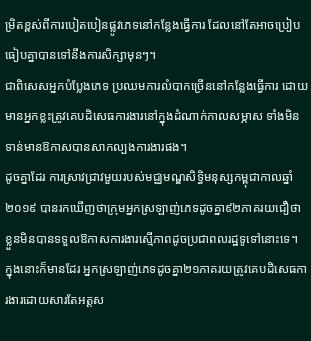ម្រិតខ្ពស់ពីការបៀតបៀនផ្លូវភេទនៅកន្លែងធ្វើការ ដែលនៅតែអាចប្រៀបធៀបគ្នាបានទៅនឹងការសិក្សាមុនៗ។
ជាពិសេសអ្នកបំប្លែងភេទ ប្រឈមការលំបាកច្រើននៅកន្លែងធ្វើការ ដោយមានអ្នកខ្លះត្រូវគេបដិសេធការងារនៅក្នុងដំណាក់កាលសម្ភាស ទាំងមិនទាន់មានឱកាសបានសាកល្បងការងារផង។
ដូចគ្នាដែរ ការស្រាវជ្រាវមួយរបស់មជ្ឈមណ្ឌសិទ្ធិមនុស្សកម្ពុជាកាលឆ្នាំ២០១៩ បានរកឃើញថាក្រុមអ្នកស្រឡាញ់ភេទដូចគ្នា៩២ភាគរយជឿថាខ្លួនមិនបានទទួលឱកាសការងារស្មើភាពដូចប្រជាពលរដ្ឋទូទៅនោះទេ។ ក្នុងនោះក៏មានដែរ អ្នកស្រឡាញ់ភេទដូចគ្នា២១ភាគរយត្រូវគេបដិសេធការងារដោយសារតែអត្តស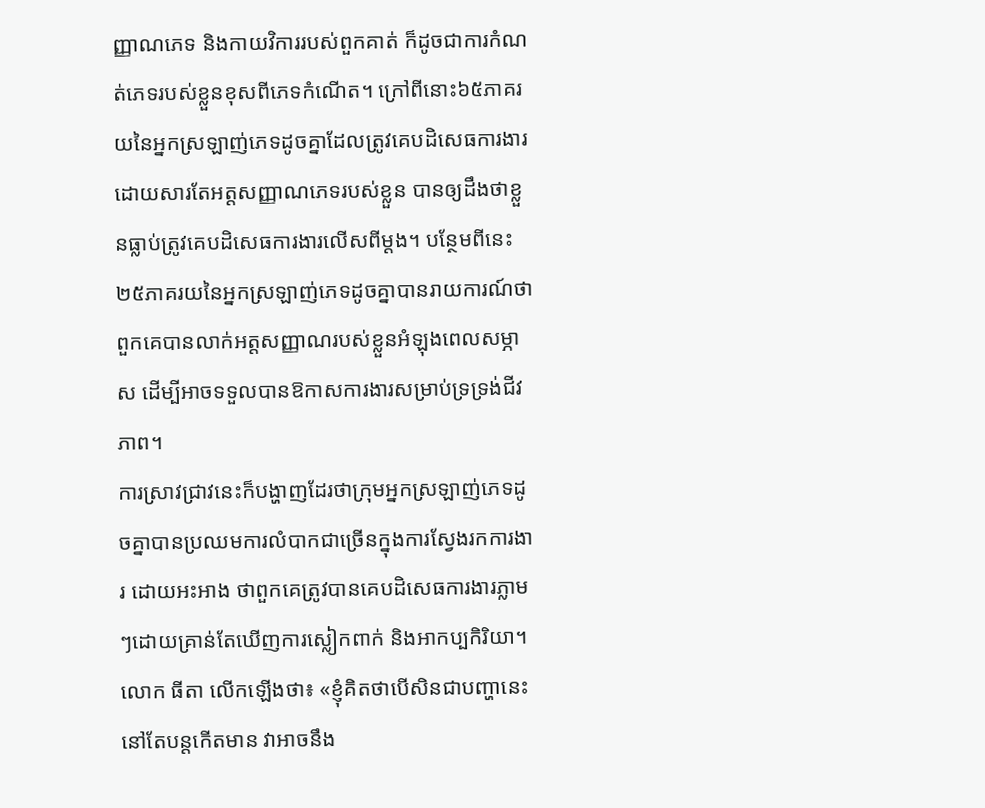ញ្ញាណភេទ និងកាយវិការរបស់ពួកគាត់ ក៏ដូចជាការកំណត់ភេទរបស់ខ្លួនខុសពីភេទកំណើត។ ក្រៅពីនោះ៦៥ភាគរយនៃអ្នកស្រឡាញ់ភេទដូចគ្នាដែលត្រូវគេបដិសេធការងារដោយសារតែអត្តសញ្ញាណភេទរបស់ខ្លួន បានឲ្យដឹងថាខ្លួនធ្លាប់ត្រូវគេបដិសេធការងារលើសពីម្ដង។ បន្ថែមពីនេះ ២៥ភាគរយនៃអ្នកស្រឡាញ់ភេទដូចគ្នាបានរាយការណ៍ថាពួកគេបានលាក់អត្តសញ្ញាណរបស់ខ្លួនអំឡុងពេលសម្ភាស ដើម្បីអាចទទួលបានឱកាសការងារសម្រាប់ទ្រទ្រង់ជីវភាព។
ការស្រាវជ្រាវនេះក៏បង្ហាញដែរថាក្រុមអ្នកស្រឡាញ់ភេទដូចគ្នាបានប្រឈមការលំបាកជាច្រើនក្នុងការស្វែងរកការងារ ដោយអះអាង ថាពួកគេត្រូវបានគេបដិសេធការងារភ្លាមៗដោយគ្រាន់តែឃើញការស្លៀកពាក់ និងអាកប្បកិរិយា។ លោក ធីតា លើកឡើងថា៖ «ខ្ញុំគិតថាបើសិនជាបញ្ហានេះនៅតែបន្តកើតមាន វាអាចនឹង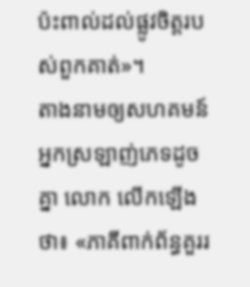ប៉ះពាល់ដល់ផ្លូវចិត្តរបស់ពួកគាត់»។
តាងនាមឲ្យសហគមន៍អ្នកស្រឡាញ់ភេទដូចគ្នា លោក លើកឡើងថា៖ «ភាគីពាក់ព័ន្ធគួររ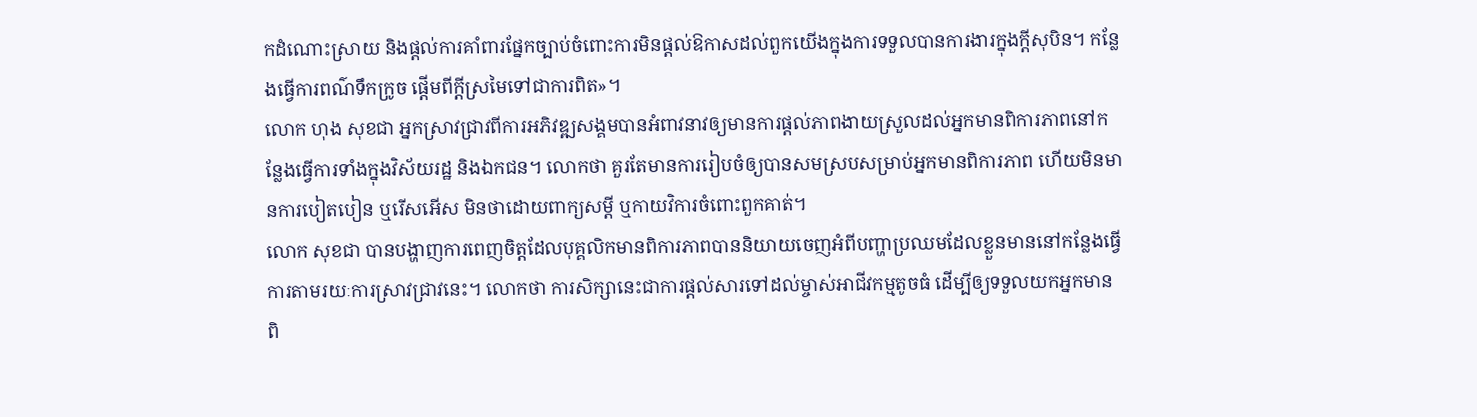កដំណោះស្រាយ និងផ្ដល់ការគាំពារផ្នែកច្បាប់ចំពោះការមិនផ្ដល់ឱកាសដល់ពួកយើងក្នុងការទទួលបានការងារក្នុងក្ដីសុបិន។ កន្លែងធ្វើការពណ៌ទឹកក្រូច ផ្ដើមពីក្ដីស្រមៃទៅជាការពិត»។
លោក ហុង សុខជា អ្នកស្រាវជ្រាវពីការអភិវឌ្ឍសង្គមបានអំពាវនាវឲ្យមានការផ្ដល់ភាពងាយស្រួលដល់អ្នកមានពិការភាពនៅកន្លែងធ្វើការទាំងក្នុងវិស័យរដ្ឋ និងឯកជន។ លោកថា គួរតែមានការរៀបចំឲ្យបានសមស្របសម្រាប់អ្នកមានពិការភាព ហើយមិនមានការបៀតបៀន ឬរើសអើស មិនថាដោយពាក្យសម្ដី ឬកាយវិការចំពោះពួកគាត់។
លោក សុខជា បានបង្ហាញការពេញចិត្តដែលបុគ្គលិកមានពិការភាពបាននិយាយចេញអំពីបញ្ហាប្រឈមដែលខ្លួនមាននៅកន្លែងធ្វើការតាមរយៈការស្រាវជ្រាវនេះ។ លោកថា ការសិក្សានេះជាការផ្ដល់សារទៅដល់ម្ចាស់អាជីវកម្មតូចធំ ដើម្បីឲ្យទទួលយកអ្នកមានពិ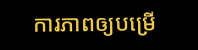ការភាពឲ្យបម្រើ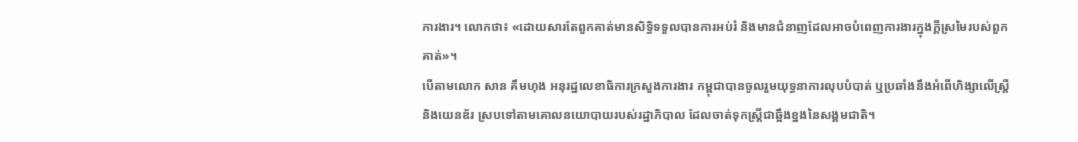ការងារ។ លោកថា៖ «ដោយសារតែពួកគាត់មានសិទ្ធិទទួលបានការអប់រំ និងមានជំនាញដែលអាចបំពេញការងារក្នុងក្ដីស្រមៃរបស់ពួកគាត់»។
បើតាមលោក សាន គឹមហុង អនុរដ្ឋលេខាធិការក្រសួងការងារ កម្ពុជាបានចូលរួមយុទ្ធនាការលុបបំបាត់ ឬប្រឆាំងនឹងអំពើហិង្សាលើស្រ្តី និងយេនឌ័រ ស្របទៅតាមគោលនយោបាយរបស់រដ្ឋាភិបាល ដែលចាត់ទុកស្រ្តីជាឆ្អឹងខ្នងនៃសង្គមជាតិ។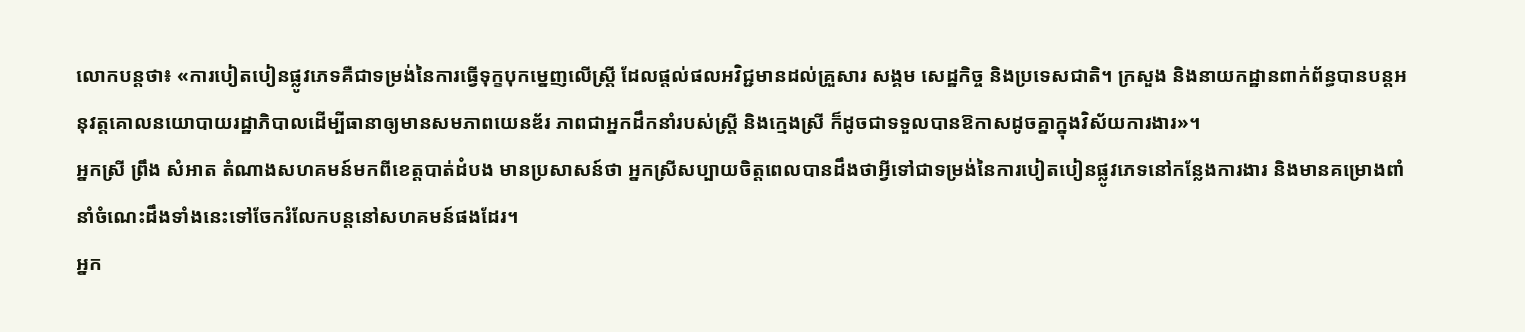លោកបន្តថា៖ «ការបៀតបៀនផ្លូវភេទគឺជាទម្រង់នៃការធ្វើទុក្ខបុកម្នេញលើស្រ្តី ដែលផ្ដល់ផលអវិជ្ជមានដល់គ្រួសារ សង្គម សេដ្ឋកិច្ច និងប្រទេសជាតិ។ ក្រសួង និងនាយកដ្ឋានពាក់ព័ន្ធបានបន្តអនុវត្តគោលនយោបាយរដ្ឋាភិបាលដើម្បីធានាឲ្យមានសមភាពយេនឌ័រ ភាពជាអ្នកដឹកនាំរបស់ស្រ្តី និងក្មេងស្រី ក៏ដូចជាទទួលបានឱកាសដូចគ្នាក្នុងវិស័យការងារ»។
អ្នកស្រី ព្រឹង សំអាត តំណាងសហគមន៍មកពីខេត្តបាត់ដំបង មានប្រសាសន៍ថា អ្នកស្រីសប្បាយចិត្តពេលបានដឹងថាអ្វីទៅជាទម្រង់នៃការបៀតបៀនផ្លូវភេទនៅកន្លែងការងារ និងមានគម្រោងពាំនាំចំណេះដឹងទាំងនេះទៅចែករំលែកបន្ដនៅសហគមន៍ផងដែរ។
អ្នក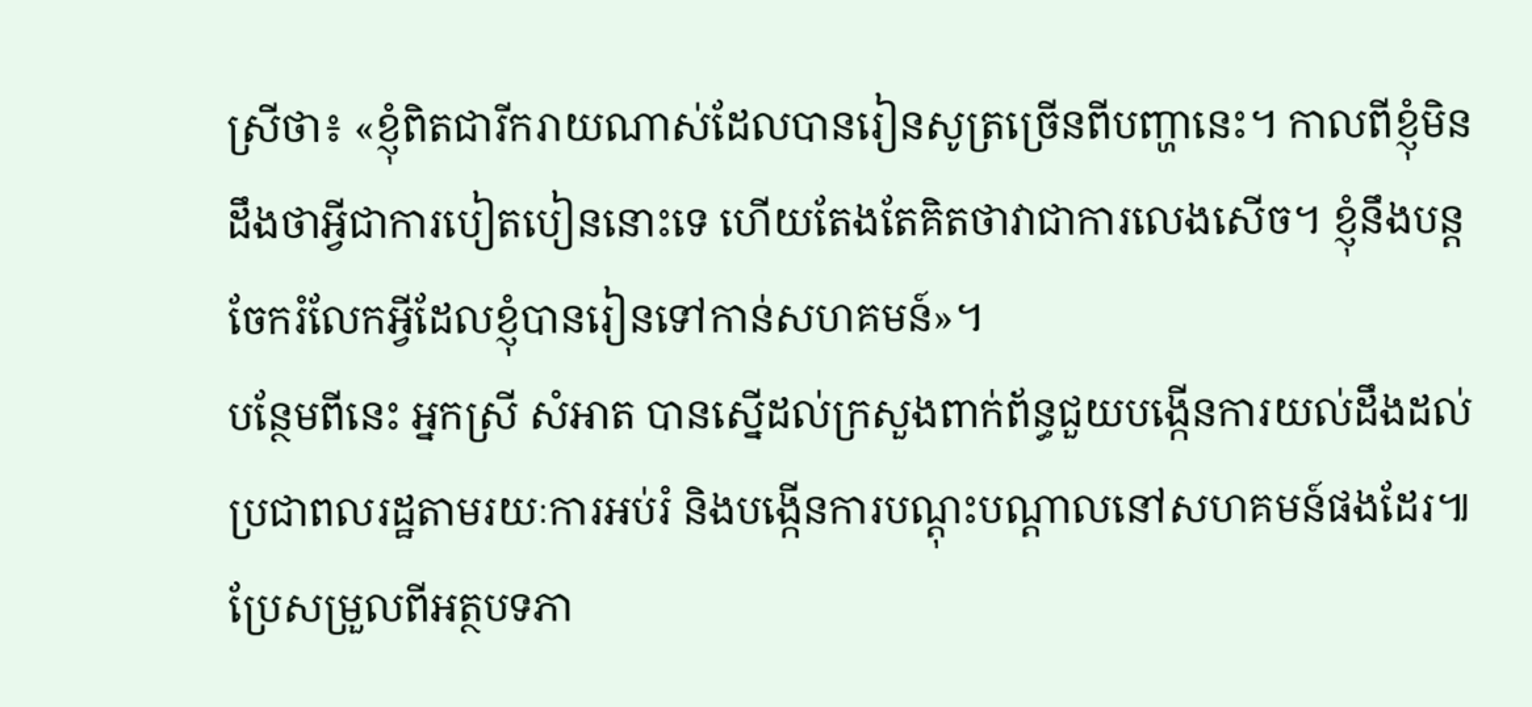ស្រីថា៖ «ខ្ញុំពិតជារីករាយណាស់ដែលបានរៀនសូត្រច្រើនពីបញ្ហានេះ។ កាលពីខ្ញុំមិនដឹងថាអ្វីជាការបៀតបៀននោះទេ ហើយតែងតែគិតថាវាជាការលេងសើច។ ខ្ញុំនឹងបន្តចែករំលែកអ្វីដែលខ្ញុំបានរៀនទៅកាន់សហគមន៍»។
បន្ថែមពីនេះ អ្នកស្រី សំអាត បានស្នើដល់ក្រសួងពាក់ព័ន្ធជួយបង្កើនការយល់ដឹងដល់ប្រជាពលរដ្ឋតាមរយៈការអប់រំ និងបង្កើនការបណ្ដុះបណ្ដាលនៅសហគមន៍ផងដែរ៕
ប្រែសម្រួលពីអត្ថបទភា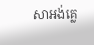សាអង់គ្លេ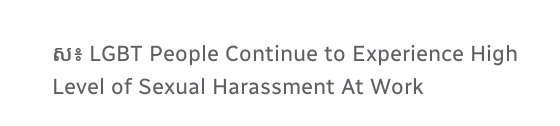ស៖ LGBT People Continue to Experience High Level of Sexual Harassment At Work